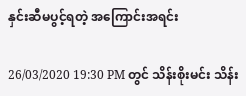နှင်းဆီမပွင့်ရတဲ့ အကြောင်းအရင်း

26/03/2020 19:30 PM တွင် သိန်းစိုးမင်း သိန်း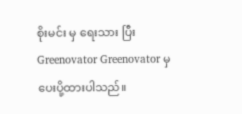စိုးမင်း မှ ရေးသား ပြီး Greenovator Greenovator မှ ပေးပို့ထားပါသည်။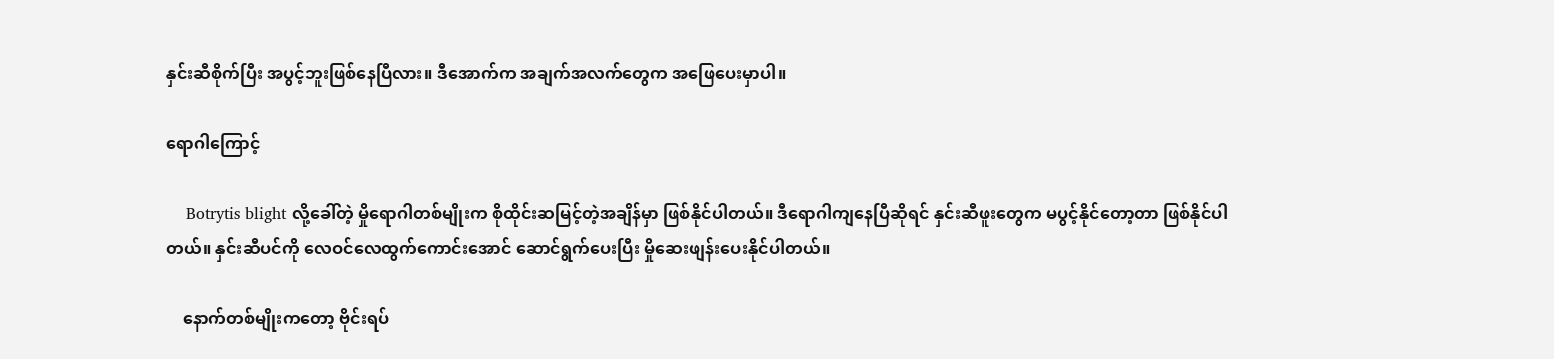နှင်းဆီစိုက်ပြီး အပွင့်ဘူးဖြစ်နေပြီလား။ ဒီအောက်က အချက်အလက်တွေက အဖြေပေးမှာပါ။

ရောဂါကြောင့်

    Botrytis blight လို့ခေါ်တဲ့ မှိုရောဂါတစ်မျိုးက စိုထိုင်းဆမြင့်တဲ့အချိန်မှာ ဖြစ်နိုင်ပါတယ်။ ဒီရောဂါကျနေပြီဆိုရင် နှင်းဆီဖူးတွေက မပွင့်နိုင်တော့တာ ဖြစ်နိုင်ပါတယ်။ နှင်းဆီပင်ကို လေဝင်လေထွက်ကောင်းအောင် ဆောင်ရွက်ပေးပြီး မှိုဆေးဖျန်းပေးနိုင်ပါတယ်။

    နောက်တစ်မျိုးကတော့ ဗိုင်းရပ်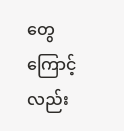တွေကြောင့်လည်း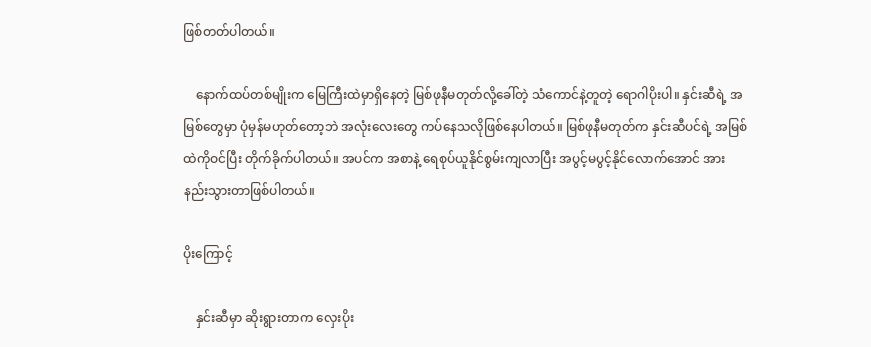ဖြစ်တတ်ပါတယ်။

    နောက်ထပ်တစ်မျိုးက မြေကြီးထဲမှာရှိနေတဲ့ မြစ်ဖုနီမတုတ်လို့ခေါ်တဲ့ သံကောင်နဲ့တူတဲ့ ရောဂါပိုးပါ။ နှင်းဆီရဲ့ အမြစ်တွေမှာ ပုံမှန်မဟုတ်တော့ဘဲ အလုံးလေးတွေ ကပ်နေသလိုဖြစ်နေပါတယ်။ မြစ်ဖုနီမတုတ်က နှင်းဆီပင်ရဲ့ အမြစ်ထဲကိုဝင်ပြီး တိုက်ခိုက်ပါတယ်။ အပင်က အစာနဲ့ ရေစုပ်ယူနိုင်စွမ်းကျလာပြီး အပွင့်မပွင့်နိုင်လောက်အောင် အားနည်းသွားတာဖြစ်ပါတယ်။

ပိုးကြောင့်

    နှင်းဆီမှာ ဆိုးရွားတာက လှေးပိုး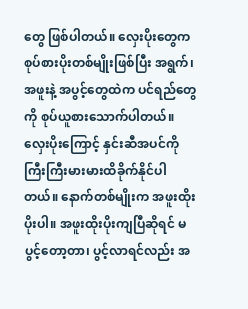တွေ ဖြစ်ပါတယ်။ လှေးပိုးတွေက စုပ်စားပိုးတစ်မျိုးဖြစ်ပြီး အရွက်၊ အဖူးနဲ့ အပွင့်တွေထဲက ပင်ရည်တွေကို စုပ်ယူစားသောက်ပါတယ်။ လှေးပိုးကြောင့် နှင်းဆီအပင်ကို ကြီးကြီးမားမားထိခိုက်နိုင်ပါတယ်။ နောက်တစ်မျိုးက အဖူးထိုးပိုးပါ။ အဖူးထိုးပိုးကျပြီဆိုရင် မပွင့်တော့တာ၊ ပွင့်လာရင်လည်း အ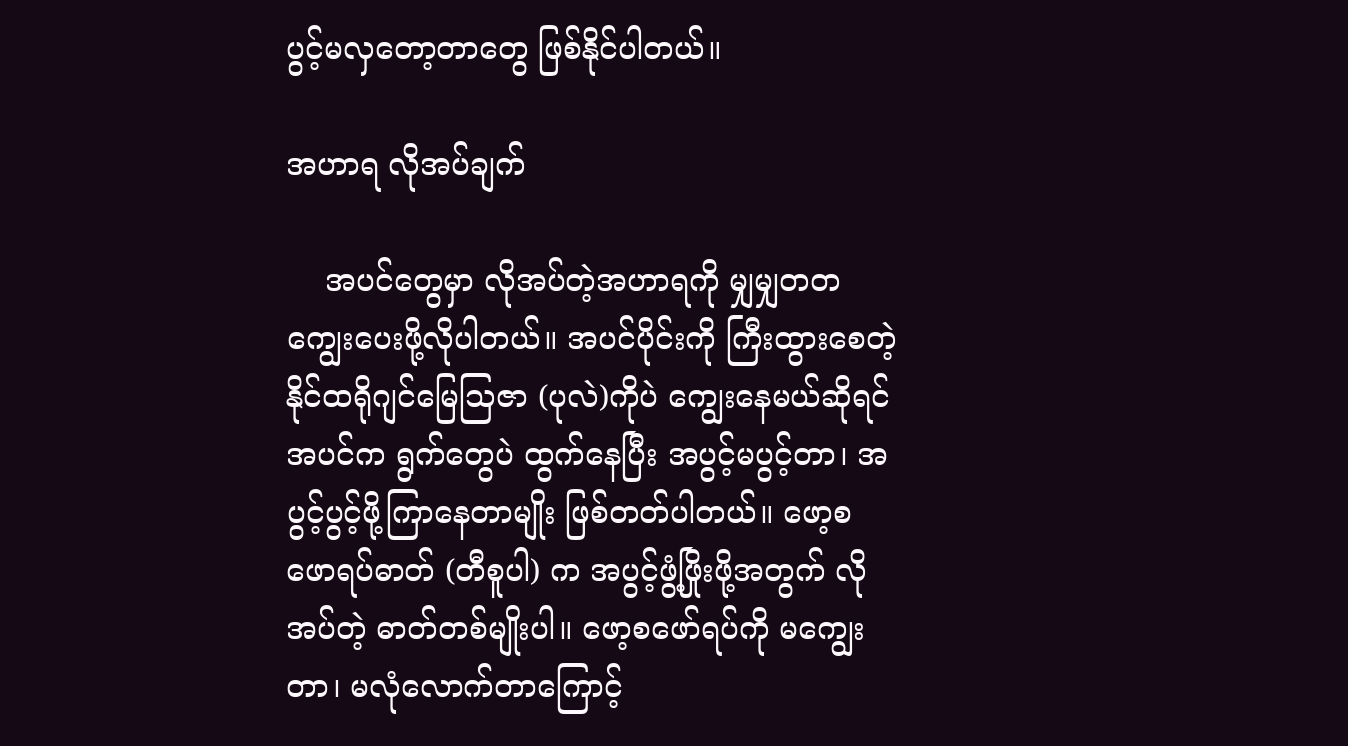ပွင့်မလှတော့တာတွေ ဖြစ်နိုင်ပါတယ်။

အဟာရ လိုအပ်ချက်

    အပင်တွေမှာ လိုအပ်တဲ့အဟာရကို မျှမျှတတကျွေးပေးဖို့လိုပါတယ်။ အပင်ပိုင်းကို ကြီးထွားစေတဲ့ နိုင်ထရိုဂျင်မြေသြဇာ (ပုလဲ)ကိုပဲ ကျွေးနေမယ်ဆိုရင် အပင်က ရွက်တွေပဲ ထွက်နေပြီး အပွင့်မပွင့်တာ၊ အပွင့်ပွင့်ဖို့ကြာနေတာမျိုး ဖြစ်တတ်ပါတယ်။ ဖော့စဖောရပ်ဓာတ် (တီစူပါ) က အပွင့်ဖွံ့ဖြိုးဖို့အတွက် လိုအပ်တဲ့ ဓာတ်တစ်မျိုးပါ။ ဖော့စဖော်ရပ်ကို မကျွေးတာ၊ မလုံလောက်တာကြောင့်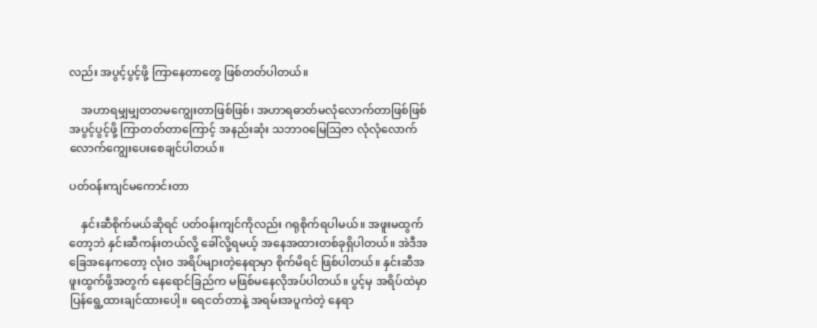လည်း အပွင့်ပွင့်ဖို့ ကြာနေတာတွေ ဖြစ်တတ်ပါတယ်။

    အဟာရမျှမျှတတမကျွေးတာဖြစ်ဖြစ်၊ အဟာရဓာတ်မလုံလောက်တာဖြစ်ဖြစ် အပွင့်ပွင့်ဖို့ ကြာတတ်တာကြောင့် အနည်းဆုံး သဘာဝမြေသြဇာ လုံလုံလောက်လောက်ကျွေးပေးစေချင်ပါတယ်။

ပတ်ဝန်းကျင်မကောင်းတာ

    နှင်းဆီစိုက်မယ်ဆိုရင် ပတ်ဝန်းကျင်ကိုလည်း ဂရုစိုက်ရပါမယ်။ အဖူးမထွက်တော့ဘဲ နှင်းဆီကန်းတယ်လို့ ခေါ်လို့ရမယ့် အနေအထားတစ်ခုရှိပါတယ်။ အဲဒီအခြေအနေကတော့ လုံးဝ အရိပ်များတဲ့နေရာမှာ စိုက်မိရင် ဖြစ်ပါတယ်။ နှင်းဆီအဖူးထွက်ဖို့အတွက် နေရောင်ခြည်က မဖြစ်မနေလိုအပ်ပါတယ်။ ပွင့်မှ အရိပ်ထဲမှာ ပြန်ရွေ့ထားချင်ထားပေါ့။ ရေငတ်တာနဲ့ အရမ်းအပူကဲတဲ့ နေရာ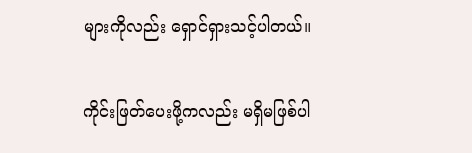များကိုလည်း ရှောင်ရှားသင့်ပါတယ်။

ကိုင်းဖြတ်ပေးဖို့ကလည်း မရှိမဖြစ်ပါ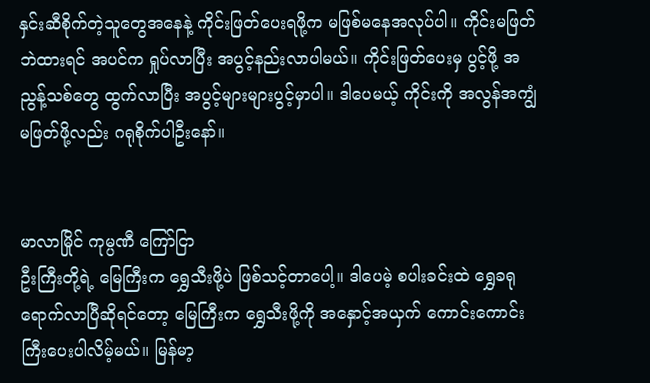နှင်းဆီစိုက်တဲ့သူတွေအနေနဲ့ ကိုင်းဖြတ်ပေးရဖို့က မဖြစ်မနေအလုပ်ပါ။ ကိုင်းမဖြတ်ဘဲထားရင် အပင်က ရှုပ်လာပြီး အပွင့်နည်းလာပါမယ်။ ကိုင်းဖြတ်ပေးမှ ပွင့်ဖို့ အညွန့်သစ်တွေ ထွက်လာပြီး အပွင့်များများပွင့်မှာပါ။ ဒါပေမယ့် ကိုင်းကို အလွန်အကျွံမဖြတ်ဖို့လည်း ဂရုစိုက်ပါဦးနော်။


မာလာမြိုင် ကုမ္ပဏီ ကြော်ငြာ
ဦးကြီးတို့ရဲ့ မြေကြီးက ရွှေသီးဖို့ပဲ ဖြစ်သင့်တာပေါ့။ ဒါပေမဲ့ စပါးခင်းထဲ ရွှေခရုရောက်လာပြီဆိုရင်တော့ မြေကြီးက ရွှေသီးဖို့ကို အနှောင့်အယှက် ကောင်းကောင်းကြီးပေးပါလိမ့်မယ်။ မြန်မာ့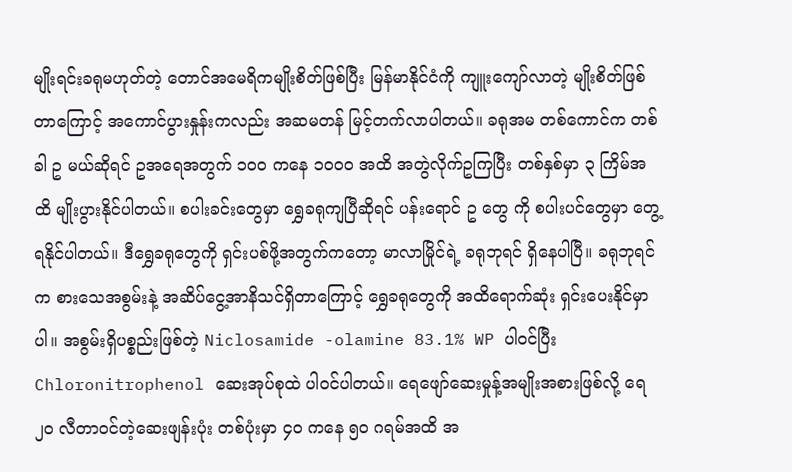မျိုးရင်းခရုမဟုတ်တဲ့ တောင်အမေရိကမျိုးစိတ်ဖြစ်ပြီး မြန်မာနိုင်ငံကို ကျူးကျော်လာတဲ့ မျိုးစိတ်ဖြစ်တာကြောင့် အကောင်ပွားနှုန်းကလည်း အဆမတန် မြင့်တက်လာပါတယ်။ ခရုအမ တစ်ကောင်က တစ်ခါ ဥ မယ်ဆိုရင် ဥအရေအတွက် ၁၀၀ ကနေ ၁၀၀၀ အထိ အတွဲလိုက်ဥကြပြီး တစ်နှစ်မှာ ၃ ကြိမ်အထိ မျိုးပွားနိုင်ပါတယ်။ စပါးခင်းတွေမှာ ရွှေခရုကျပြီဆိုရင် ပန်းရောင် ဥ တွေ ကို စပါးပင်တွေမှာ တွေ့ရနိုင်ပါတယ်။ ဒီရွှေခရုတွေကို ရှင်းပစ်ဖို့အတွက်ကတော့ မာလာမြိုင်ရဲ့ ခရုဘုရင် ရှိနေပါပြီ။ ခရုဘုရင်က စားသေအစွမ်းနဲ့ အဆိပ်ငွေ့အာနိသင်ရှိတာကြောင့် ရွှေခရုတွေကို အထိရောက်ဆုံး ရှင်းပေးနိုင်မှာပါ။ အစွမ်းရှိပစ္စည်းဖြစ်တဲ့ Niclosamide -olamine 83.1% WP ပါဝင်ပြီး Chloronitrophenol ဆေးအုပ်စုထဲ ပါဝင်ပါတယ်။ ရေဖျော်ဆေးမှုန့်အမျိုးအစားဖြစ်လို့ ရေ ၂၀ လီတာဝင်တဲ့ဆေးဖျန်းပုံး တစ်ပုံးမှာ ၄၀ ကနေ ၅၀ ဂရမ်အထိ အ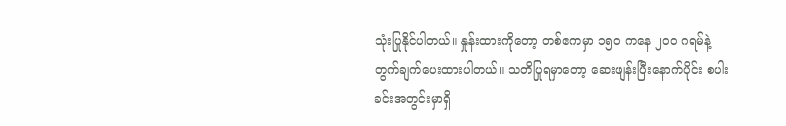သုံးပြုနိုင်ပါတယ်။ နှုန်းထားကိုတော့ တစ်ဧကမှာ ၁၅၀ ကနေ ၂၀၀ ဂရမ်နဲ့ တွက်ချက်ပေးထားပါတယ်။ သတိပြုရမှာတော့ ဆေးဖျန်းပြီးနောက်ပိုင်း စပါးခင်းအတွင်းမှာရှိ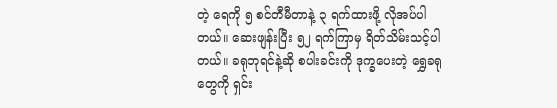တဲ့ ရေကို ၅ စင်တီမီတာနဲ့ ၃ ရက်ထားဖို့ လိုအပ်ပါတယ်။ ဆေးဖျန်းပြီး ၅၂ ရက်ကြာမှ ရိတ်သိမ်းသင့်ပါတယ်။ ခရုဘုရင်နဲ့ဆို စပါးခင်းကို ဒုက္ခပေးတဲ့ ရွှေခရုတွေကို ရှင်း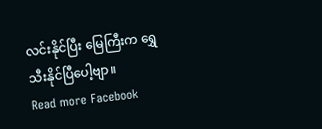လင်းနိုင်ပြီး မြေကြီးက ရွှေသီးနိုင်ပြီပေါ့ဗျာ။
Read more Facebook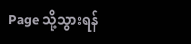Page သို့သွားရန်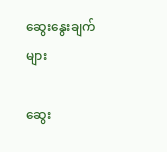ဆွေးနွေးချက်များ

ဆွေး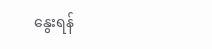နွေးရန်